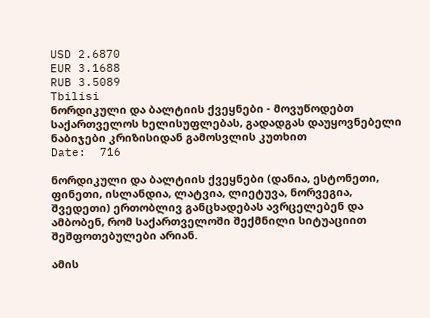USD 2.6870
EUR 3.1688
RUB 3.5089
Tbilisi
ნორდიკული და ბალტიის ქვეყნები - მოვუწოდებთ საქართველოს ხელისუფლებას, გადადგას დაუყოვნებელი ნაბიჯები კრიზისიდან გამოსვლის კუთხით
Date:  716

ნორდიკული და ბალტიის ქვეყნები (დანია, ესტონეთი, ფინეთი, ისლანდია, ლატვია, ლიეტუვა, ნორვეგია, შვედეთი) ერთობლივ განცხადებას ავრცელებენ და ამბობენ, რომ საქართველოში შექმნილი სიტუაციით შეშფოთებულები არიან.

ამის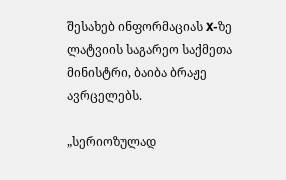შესახებ ინფორმაციას X-ზე ლატვიის საგარეო საქმეთა მინისტრი, ბაიბა ბრაჟე ავრცელებს.

„სერიოზულად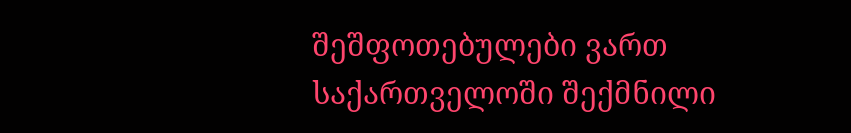შეშფოთებულები ვართ საქართველოში შექმნილი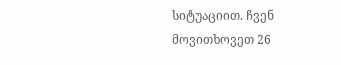სიტუაციით. ჩვენ მოვითხოვეთ 26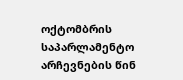ოქტომბრის საპარლამენტო არჩევნების წინ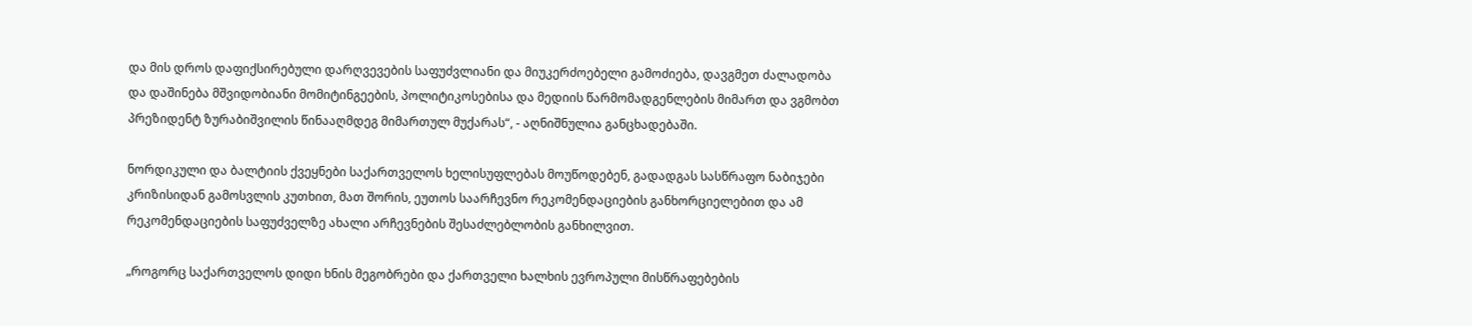და მის დროს დაფიქსირებული დარღვევების საფუძვლიანი და მიუკერძოებელი გამოძიება, დავგმეთ ძალადობა და დაშინება მშვიდობიანი მომიტინგეების, პოლიტიკოსებისა და მედიის წარმომადგენლების მიმართ და ვგმობთ პრეზიდენტ ზურაბიშვილის წინააღმდეგ მიმართულ მუქარას“, - აღნიშნულია განცხადებაში.

ნორდიკული და ბალტიის ქვეყნები საქართველოს ხელისუფლებას მოუწოდებენ, გადადგას სასწრაფო ნაბიჯები კრიზისიდან გამოსვლის კუთხით, მათ შორის, ეუთოს საარჩევნო რეკომენდაციების განხორციელებით და ამ რეკომენდაციების საფუძველზე ახალი არჩევნების შესაძლებლობის განხილვით.

„როგორც საქართველოს დიდი ხნის მეგობრები და ქართველი ხალხის ევროპული მისწრაფებების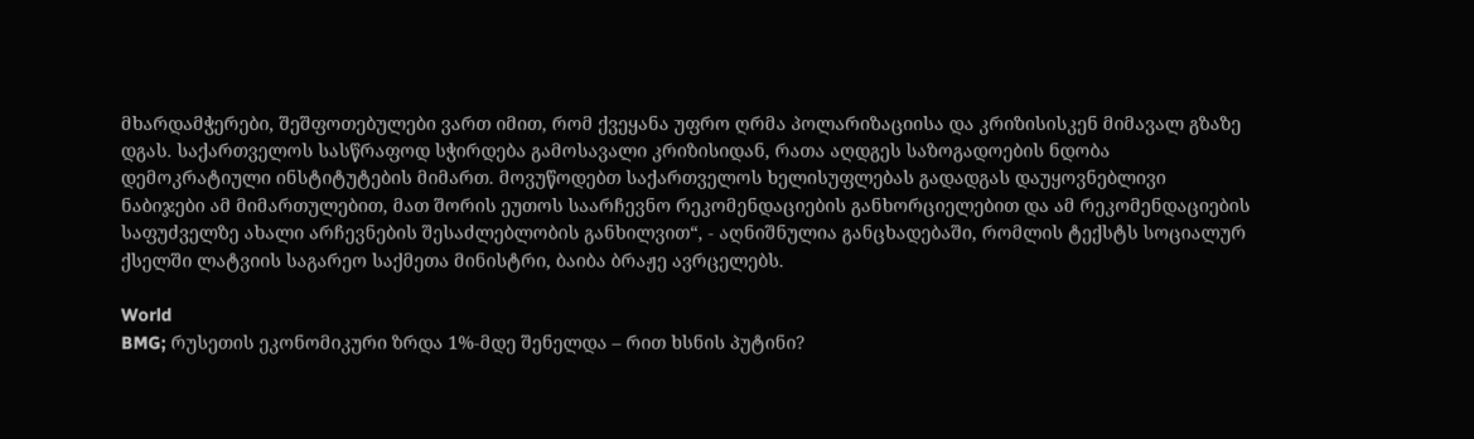მხარდამჭერები, შეშფოთებულები ვართ იმით, რომ ქვეყანა უფრო ღრმა პოლარიზაციისა და კრიზისისკენ მიმავალ გზაზე დგას. საქართველოს სასწრაფოდ სჭირდება გამოსავალი კრიზისიდან, რათა აღდგეს საზოგადოების ნდობა დემოკრატიული ინსტიტუტების მიმართ. მოვუწოდებთ საქართველოს ხელისუფლებას გადადგას დაუყოვნებლივი ნაბიჯები ამ მიმართულებით, მათ შორის ეუთოს საარჩევნო რეკომენდაციების განხორციელებით და ამ რეკომენდაციების საფუძველზე ახალი არჩევნების შესაძლებლობის განხილვით“, - აღნიშნულია განცხადებაში, რომლის ტექსტს სოციალურ ქსელში ლატვიის საგარეო საქმეთა მინისტრი, ბაიბა ბრაჟე ავრცელებს.

World
BMG; რუსეთის ეკონომიკური ზრდა 1%-მდე შენელდა – რით ხსნის პუტინი?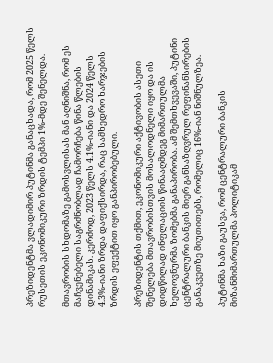პრეზიდენტმა ვლადიმირ პუტინმა განაცხადა, რომ 2025 წელს რუსეთის ეკონომიკური ზრდის ტემპი 1%-მდე შენელდა.

მთავრობის სხდომაზე გამოსვლისას მან აღნიშნა, რომ ეს მაჩვენებელი საგრძნობლად ჩამორჩება წინა წლების დინამიკას. კერძოდ, 2023 წელს 4.1%-იანი და 2024 წელს 4.3%-იანი ზრდა დაფიქსირდა, რაც სამხედრო ხარჯების ზრდის ეფექტით იყო განპირობებული.

პრეზიდენტის თქმით, ეკონომიკური აქტივობის ასეთი შენელება მთავრობისთვის მოსალოდნელი იყო და ის დიდწილად ინფლაციის წინააღმდეგ მიმართულმა ხელოვნურმა ზომებმა განაპირობა. ამ შემთხვევაში, პუტინი ცენტრალური ბანკის მიერ განსაზღვრულ რეფინანსირების განაკვეთზე მიუთითებს, რომელიც 16%-იან ნიშნულზეა.

პუტინმა ხაზი გაუსვა, რომ ცენტრალური ბანკის მიზანმიმართულმა პოლიტიკამ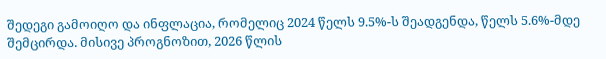შედეგი გამოიღო და ინფლაცია, რომელიც 2024 წელს 9.5%-ს შეადგენდა, წელს 5.6%-მდე შემცირდა. მისივე პროგნოზით, 2026 წლის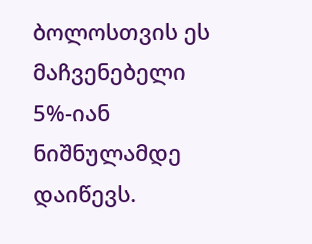ბოლოსთვის ეს მაჩვენებელი 5%-იან ნიშნულამდე დაიწევს.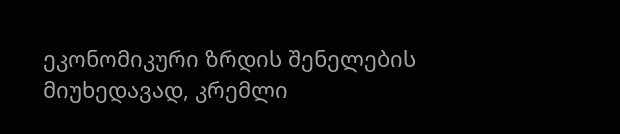ეკონომიკური ზრდის შენელების მიუხედავად, კრემლი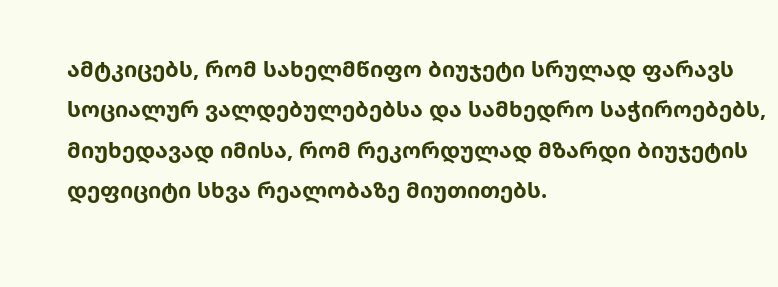ამტკიცებს, რომ სახელმწიფო ბიუჯეტი სრულად ფარავს სოციალურ ვალდებულებებსა და სამხედრო საჭიროებებს, მიუხედავად იმისა, რომ რეკორდულად მზარდი ბიუჯეტის დეფიციტი სხვა რეალობაზე მიუთითებს.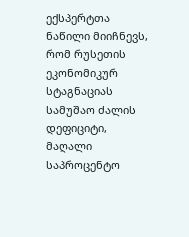ექსპერტთა ნაწილი მიიჩნევს, რომ რუსეთის ეკონომიკურ სტაგნაციას სამუშაო ძალის დეფიციტი, მაღალი საპროცენტო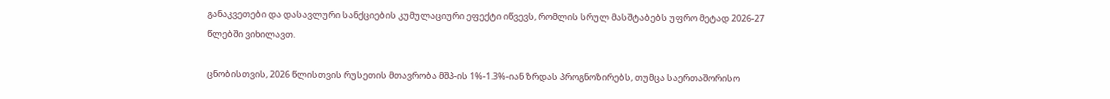განაკვეთები და დასავლური სანქციების კუმულაციური ეფექტი იწვევს, რომლის სრულ მასშტაბებს უფრო მეტად 2026-27 წლებში ვიხილავთ.

ცნობისთვის, 2026 წლისთვის რუსეთის მთავრობა მშპ-ის 1%-1.3%-იან ზრდას პროგნოზირებს, თუმცა საერთაშორისო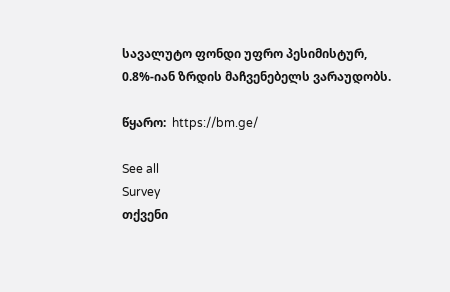სავალუტო ფონდი უფრო პესიმისტურ, 0.8%-იან ზრდის მაჩვენებელს ვარაუდობს.

წყარო:  https://bm.ge/

See all
Survey
თქვენი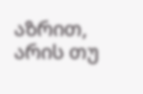აზრით, არის თუ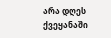არა დღეს ქვეყანაში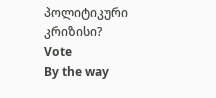პოლიტიკური კრიზისი?
Vote
By the way